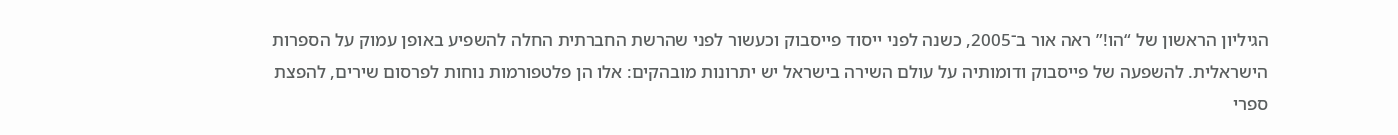הגיליון הראשון של “הו!” ראה אור ב־2005, כשנה לפני ייסוד פייסבוק וכעשור לפני שהרשת החברתית החלה להשפיע באופן עמוק על הספרות הישראלית. להשפעה של פייסבוק ודומותיה על עולם השירה בישראל יש יתרונות מובהקים: אלו הן פלטפורמות נוחות לפרסום שירים, להפצת ספרי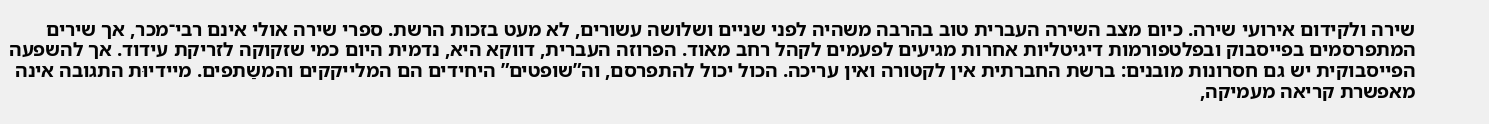שירה ולקידום אירועי שירה. כיום מצב השירה העברית טוב בהרבה משהיה לפני שניים ושלושה עשורים, לא מעט בזכות הרשת. ספרי שירה אולי אינם רבי־מכר, אך שירים המתפרסמים בפייסבוק ובפלטפורמות דיגיטליות אחרות מגיעים לפעמים לקהל רחב מאוד. הפרוזה העברית, דווקא היא, נדמית היום כמי שזקוקה לזריקת עידוד. אך להשפעה הפייסבוקית יש גם חסרונות מובנים: ברשת החברתית אין לקטורה ואין עריכה. הכול יכול להתפרסם, וה”שופטים” היחידים הם המלייקקים והמשַתפים. מיידיוּת התגובה אינה מאפשרת קריאה מעמיקה,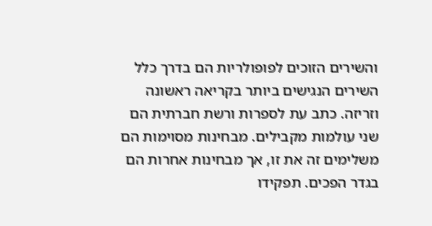והשירים הזוכים לפופולריות הם בדרך כלל השירים הנגישים ביותר בקריאה ראשונה וזריזה. כתב עת לספרות ורשת חברתית הם שני עולמות מקבילים. מבחינות מסוימות הם משלימים זה את זו, אך מבחינות אחרות הם בגדר הפכים. תפקידו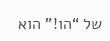של “הו!” הוא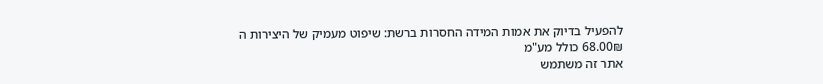להפעיל בדיוק את אמות המידה החסרות ברשת: שיפוט מעמיק של היצירות ה
68.00₪ כולל מע"מ
אתר זה משתמש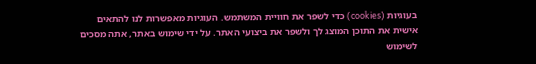בעוגיות (cookies) כדי לשפר את חוויית המשתמש. העוגיות מאפשרות לנו להתאים אישית את התוכן המוצג לך ולשפר את ביצועי האתר. על ידי שימוש באתר, אתה מסכים לשימוש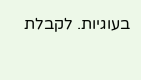בעוגיות. לקבלת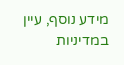מידע נוסף, עיין במדיניות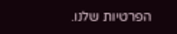הפרטיות שלנו.